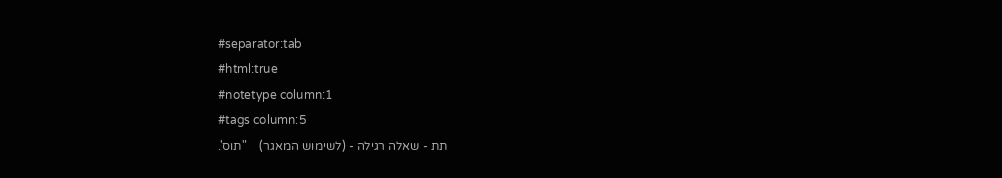#separator:tab
#html:true
#notetype column:1
#tags column:5
תת - שאלה רגילה - (לשימוש המאגר)    "תוס'.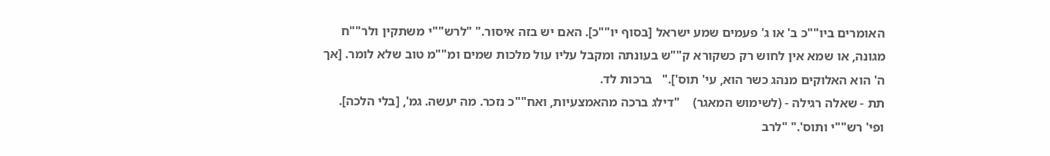האומרים ביו""כ ב' או ג' פעמים שמע ישראל [בסוף יו""כ]. האם יש בזה איסור." "לרש""י משתקין ולר""ח מגונה, או שמא אין לחוש רק כשקורא ק""ש בעונתה ומקבל עליו עול מלכות שמים ומ""מ טוב שלא לומר. [אך ה' הוא האלוקים מנהג כשר הוא, עי' תוס']."   ברכות לד.
תת - שאלה רגילה - (לשימוש המאגר)    "דילג ברכה מהאמצעיות, ואח""כ נזכר. מה יעשה. גמ', [בלי הלכה]. ופי' רש""י ותוס'." "לרב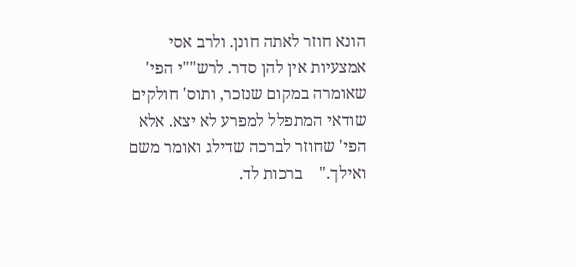הונא חוזר לאתה חונן. ולרב אסי אמצעיות אין להן סדר. לרש""י הפי' שאומרה במקום שנזכר, ותוס' חולקים שודאי המתפלל למפרע לא יצא. אלא הפי' שחוזר לברכה שדילג ואומר משם ואילך."    ברכות לד.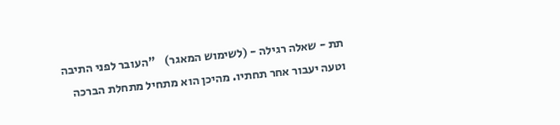תת - שאלה רגילה - (לשימוש המאגר)    "העובר לפני התיבה וטעה יעבור אחר תחתיו. מהיכן הוא מתחיל מתחלת הברכה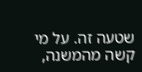שטעה זה. על מי קשה מהמשנה,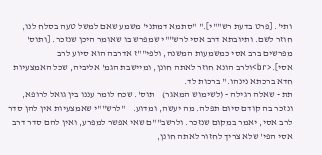ותי'. [פרט בדעת רש""י]." "סתמא דמתני' משמע שאם למשל טעה בסלח לנו, חוזר לשם. ותיובתא דרב אסי לרש""י שמפרש בו שאומר היכן שנזכר. [ותוס' מפרשים ברב אסי כמשמעות המשנה, ולפי""ז אדרבה הוא סיוע לרב אסי].<br>ולרב הונא חוזר לאתה חונן, ומיישבת הגמ' אליביה, שכל האמצעיות חדא ברכתא נינהו." ברכות לד.
תת - שאלה רגילה - (לשימוש המאגר)    תוס'. שכח לומר עננו בין גואל לרופא, ונזכר בה קודם סיום תפלה. מה יעשה, ומדוע.    "לרש""י שאמצעיות אין להן סדר לרב אסי, יאמר במקום שנזכר. ולרשב""ם שאי אפשר למפרע, ואין להם סדר דרב אסי הפי' שלא צריך לחזור לאתה חונן,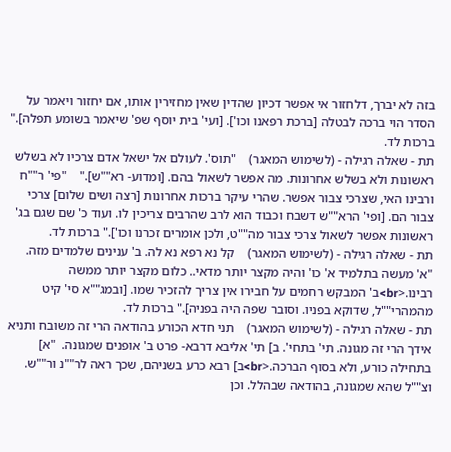בזה לא יברך, דלחזור אי אפשר דכיון שהדין שאין מחזירין אותו, אם יחזור ויאמר על הסדר הוי ברכה לבטלה [ברכת רפאנו וכו']. [ועי' בית יוסף שפ' שיאמר בשומע תפלה]." ברכות לד.
תת - שאלה רגילה - (לשימוש המאגר)    "תוס'. לעולם אל ישאל אדם צרכיו לא בשלש ראשונות ולא בשלש אחרונות. מה אפשר לשאול בהם. [ומדוע- רא""ש]."    "פי' ר""ח ורבינו האי, שצרכי צבור אפשר. שהרי עיקר ברכות אחרונות [רצה ושים שלום] צרכי צבור הם. [ופי' הרא""ש דשבח וכבוד הוא לרב שהרבים צריכין לו. ועוד כ' שם שגם בג' ראשונות אפשר לשאול צרכי צבור מה""ט, ולכן אומרים זכרנו וכו']." ברכות לד.
תת - שאלה רגילה - (לשימוש המאגר)    קל נא רפא נא לה. ב' ענינים שלמדים מזה.  "א' מעשה בתלמיד א' כו' והיה מקצר יותר מדאי.. כלום מקצר יותר ממשה רבינו.<br>ב' המבקש רחמים על חבירו אין צריך להזכיר שמו. [ובמג""א סי' קיט מהמהרי""ל, שדוקא בפניו. וסובר שפה היה בפניה]." ברכות לד.
תת - שאלה רגילה - (לשימוש המאגר)    תני חדא הכורע בהודאה הרי זה משובח ותניא אידך הרי זה מגונה. תי' בתחי'. ב] תי' אליבא דרבא- פרט ב' אופנים שמגונה.  "א] בתחילה כורע, ולא בסוף הברכה.<br>ב] רבא כרע בשניהם, שכך ראה לר""נ ור""ש. וצ""ל שהא שמגונה, בהודאה שבהלל. וכן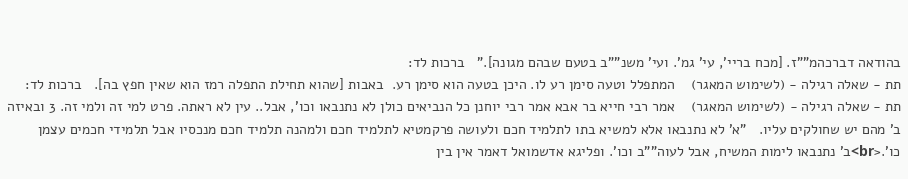בהודאה דברכהמ""ז. [מכח בריי', עי' גמ'. ועי' משנ""ב בטעם שבהם מגונה]."   ברכות לד:
תת - שאלה רגילה - (לשימוש המאגר)    המתפלל וטעה סימן רע לו. היכן בטעה הוא סימן רע.  באבות [שהוא תחילת התפלה רמז הוא שאין חפץ בה].   ברכות לד:
תת - שאלה רגילה - (לשימוש המאגר)    אמר רבי חייא בר אבא אמר רבי יוחנן כל הנביאים כולן לא נתנבאו וכו', אבל.. עין לא ראתה. פרט למי זה ולמי זה. 3 ובאיזה ב' מהם יש שחולקים עליו.   "א' לא נתנבאו אלא למשיא בתו לתלמיד חכם ולעושה פרקמטיא לתלמיד חכם ולמהנה תלמיד חכם מנכסיו אבל תלמידי חכמים עצמן כו'.<br>ב' נתנבאו לימות המשיח, אבל לעוה""ב וכו'. ופליגא אדשמואל דאמר אין בין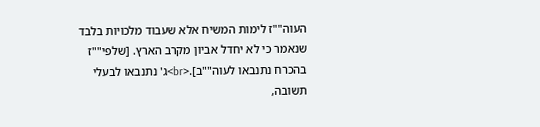העוה""ז לימות המשיח אלא שעבוד מלכויות בלבד שנאמר כי לא יחדל אביון מקרב הארץ. [שלפי""ז בהכרח נתנבאו לעוה""ב].<br>ג' נתנבאו לבעלי תשובה,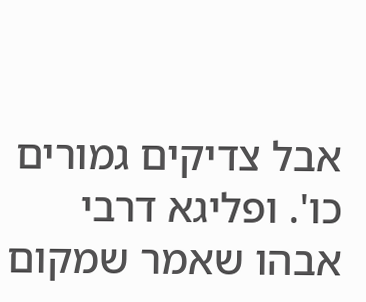אבל צדיקים גמורים כו'. ופליגא דרבי אבהו שאמר שמקום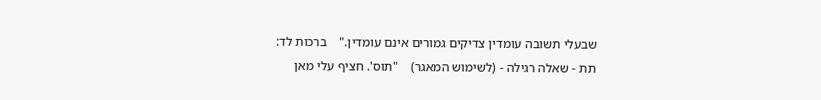שבעלי תשובה עומדין צדיקים גמורים אינם עומדין."    ברכות לד:
תת - שאלה רגילה - (לשימוש המאגר)    "תוס'. חציף עלי מאן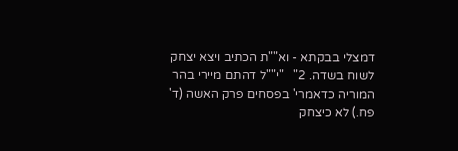דמצלי בבקתא - וא""ת הכתיב ויצא יצחק לשוח בשדה. 2"   "י""ל דהתם מיירי בהר המוריה כדאמרי' בפסחים פרק האשה (ד' פח.) לא כיצחק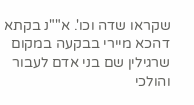שקראו שדה וכו'. א""נ בקתא דהכא מיירי בבקעה במקום שרגילין שם בני אדם לעבור והולכי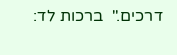דרכים."  ברכות לד: